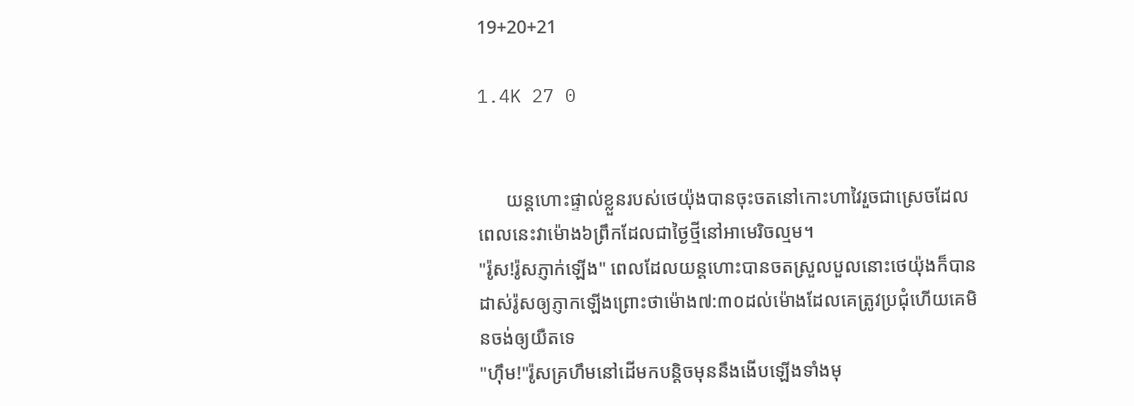19+20+21

1.4K 27 0


      យន្តហោះផ្ទាល់ខ្លួនរបស់ថេយ៉ុងបានចុះចតនៅកោះហាវៃរួចជាស្រេចដែលពេលនេះវាម៉ោង៦ព្រឹកដែលជាថ្ងៃថ្មីនៅអាមេរិចល្មម។
"រ៉ូស!រ៉ូសភ្ញាក់ឡើង" ពេលដែលយន្តហោះបានចតស្រួលបួលនោះថេយ៉ុងក៏បានដាស់រ៉ូសឲ្យភ្ញាកឡើងព្រោះថាម៉ោង៧:៣០ដល់ម៉ោងដែលគេត្រូវប្រជុំហើយគេមិនចង់ឲ្យយឺតទេ
"ហ៊ឹម!"រ៉ូសគ្រហឹមនៅដើមកបន្តិចមុននឹងងើបឡើងទាំងមុ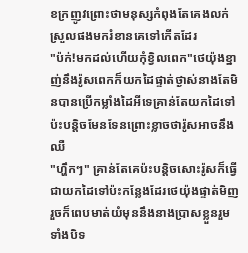ខក្រញូវព្រោះថាមនុស្សកំពុងតែគេងលក់ស្រួលផងមករំខានគេទៅកើតដែរ
"ប៉ក់!មកដល់ហើយកុំខ្វិលពេក"ថេយ៉ុងខ្នាញ់នឹងរ៉ូសពេកក៏យកដៃផ្ទាត់ថ្ងាស់នាងតែមិនបានប្រើកម្លាំងដៃអីទេគ្រាន់តែយកដៃទៅប៉ះបន្តិចមែនទែនព្រោះខ្លាចថារ៉ូសអាចនឹងឈឺ
"ហ្ហឹកៗ" គ្រាន់តែគេប៉ះបន្តិចសោះរ៉ូសក៏ធ្វើជាយកដៃទៅប៉ះកន្លែងដែរថេយ៉ុងផ្ទាត់មិញរួចក៏ពេបមាត់យំមុននឹងនាងប្រាសខ្លួនរួមទាំងបិទ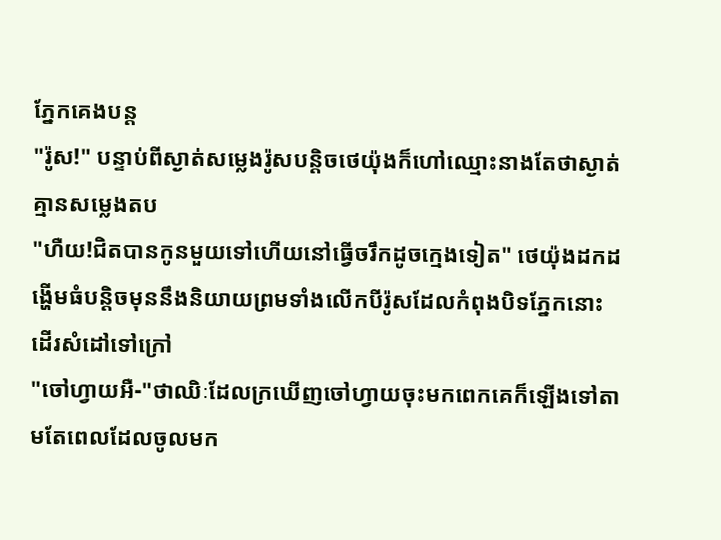ភ្នែកគេងបន្ត
"រ៉ូស!" បន្ទាប់ពីស្ងាត់សម្លេងរ៉ូសបន្តិចថេយ៉ុងក៏ហៅឈ្មោះនាងតែថាស្ងាត់គ្មានសម្លេងតប
"ហឺយ!ជិតបានកូនមួយទៅហើយនៅធ្វើចរឹកដូចក្មេងទៀត" ថេយ៉ុងដកដង្ហើមធំបន្តិចមុននឹងនិយាយព្រមទាំងលើកបីរ៉ូសដែលកំពុងបិទភ្នែកនោះដើរសំដៅទៅក្រៅ
"ចៅហ្វាយអឺ-"ថាឈិៈដែលក្រឃើញចៅហ្វាយចុះមកពេកគេក៏ឡើងទៅតាមតែពេលដែលចូលមក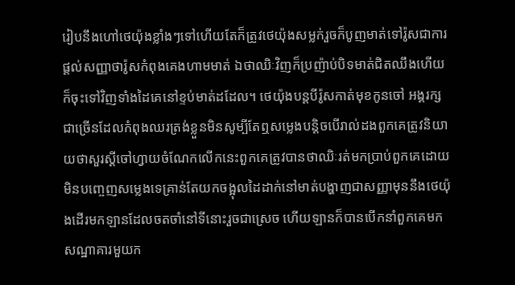រៀបនឹងហៅថេយ៉ុងខ្លាំងៗទៅហើយតែក៏ត្រូវថេយ៉ុងសម្លក់រួចក៏បូញមាត់ទៅរ៉ូសជាការផ្ដល់សញ្ញាថារ៉ូសកំពុងគេងហាមមាត់ ឯថាឈិៈវិញក៏ប្រញ៉ាប់បិទមាត់ជិតឈឹងហើយក៏ចុះទៅវិញទាំងដៃគេនៅខ្ទប់មាត់ដដែល។ ថេយ៉ុងបន្តបីរ៉ូសកាត់មុខកូនចៅ អង្គរក្ស ជាច្រើនដែលកំពុងឈរត្រង់ខ្លួនមិនសូម្បីតែឮសម្លេងបន្តិចបើរាល់ដងពួកគេត្រូវនិយាយថាសួរស្ដីចៅហ្វាយចំណែកលើកនេះពួកគេត្រូវបានថាឈិៈរត់មកប្រាប់ពួកគេដោយមិនបញ្ចេញសម្លេងទេគ្រាន់តែយកចង្អុលដៃដាក់នៅមាត់បង្ហាញជាសញ្ញាមុននឹងថេយ៉ុងដើរមកឡានដែលចតចាំនៅទីនោះរួចជាស្រេច ហើយឡានក៏បានបើកនាំពួកគេមកសណ្ឋាគារមួយក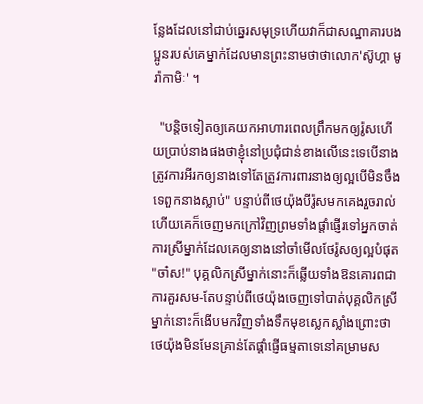ន្លែងដែលនៅជាប់ឆ្នេរសមុទ្រហើយវាក៏ជាសណ្ឋាគារបងប្អូនរបស់គេម្នាក់ដែលមានព្រះនាមថាថាលោក'ស៊ូហ្គា មូរ៉ាកាមិៈ' ។

  "បន្តិចទៀតឲ្យគេយកអាហារពេលព្រឹកមកឲ្យរ៉ូសហើយប្រាប់នាងផងថាខ្ញុំនៅប្រជុំជាន់ខាងលើនេះទេបើនាងត្រូវការអីរកឲ្យនាងទៅតែត្រូវការពារនាងឲ្យល្អបើមិនចឹងទេពួកនាងស្លាប់" បន្ទាប់ពីថេយ៉ុងបីរ៉ូសមកគេងរួចរាល់ហើយគេក៏ចេញមកក្រៅវិញព្រមទាំងផ្ដាំផ្ញើរទៅអ្នកចាត់ការស្រីម្នាក់ដែលគេឲ្យនាងនៅចាំមើលថែរ៉ូសឲ្យល្អបំផុត
"ចា៎ស!" បុគ្គលិកស្រីម្នាក់នោះក៏ឆ្លើយទាំងឱនគោរពជាការគួរសម-តែបន្ទាប់ពីថេយ៉ុងចេញទៅបាត់បុគ្គលិកស្រីម្នាក់នោះក៏ងើបមកវិញទាំងទឹកមុខស្លេកស្លាំងព្រោះថាថេយ៉ុងមិនមែនគ្រាន់តែផ្ដាំផ្ញើធម្មតាទេនៅគម្រាមស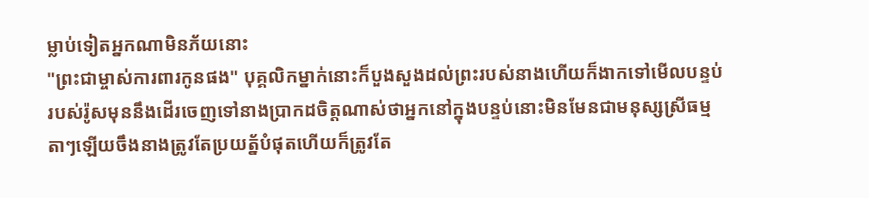ម្លាប់ទៀតអ្នកណាមិនភ័យនោះ
"ព្រះជាម្ចាស់ការពារកូនផង" បុគ្គលិកម្នាក់នោះក៏បួងសួងដល់ព្រះរបស់នាងហើយក៏ងាកទៅមើលបន្ទប់របស់រ៉ូសមុននឹងដើរចេញទៅនាងប្រាកដចិត្តណាស់ថាអ្នកនៅក្នុងបន្ទប់នោះមិនមែនជាមនុស្សស្រីធម្មតាៗឡើយចឹងនាងត្រូវតែប្រយត្ន័បំផុតហើយក៏ត្រូវតែ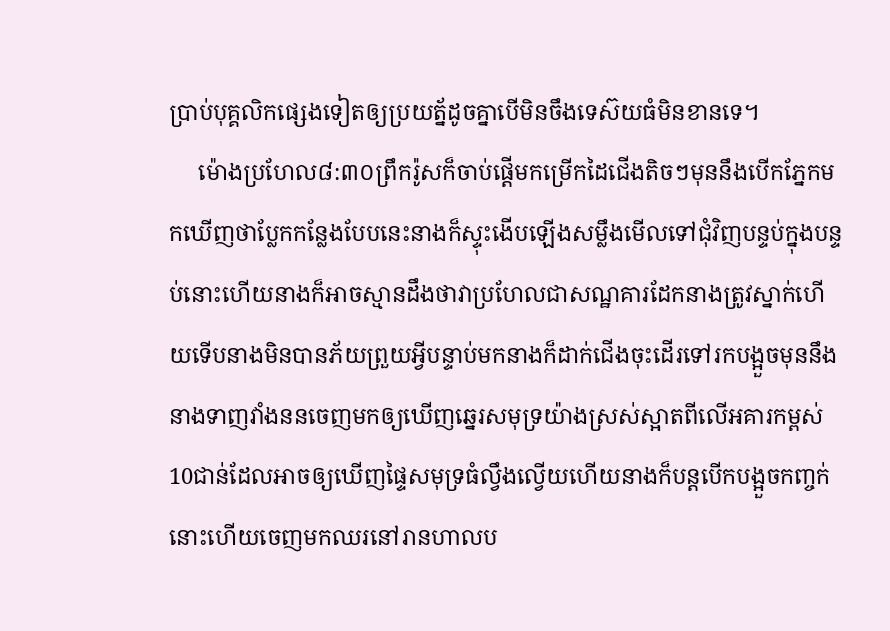ប្រាប់បុគ្គលិកផ្សេងទៀតឲ្យប្រយត្ន័ដូចគ្នាបើមិនចឹងទេស៊យធំមិនខានទេ។
     ម៉ោងប្រហែល៨:៣០ព្រឹករ៉ូសក៏ចាប់ផ្ដើមកម្រើកដៃជើងតិចៗមុននឹងបើកភ្នែកមកឃើញថាប្លែកកន្លែងបែបនេះនាងក៏ស្ទុះងើបឡើងសម្លឹងមើលទៅជុំវិញបន្ទប់ក្នុងបន្ទប់នោះហើយនាងក៏អាចស្មានដឹងថាវាប្រហែលជាសណ្ឋគារដែកនាងត្រូវស្នាក់ហើយទើបនាងមិនបានភ័យព្រួយអ្វីបន្ទាប់មកនាងក៏ដាក់ជើងចុះដើរទៅរកបង្អួចមុននឹងនាងទាញវាំងននចេញមកឲ្យឃើញឆ្នេរសមុទ្រយ៉ាងស្រស់ស្អាតពីលើអគារកម្ពស់10ជាន់ដែលអាចឲ្យឃើញផ្ទៃសមុទ្រធំល្វឹងល្វើយហើយនាងក៏បន្តបើកបង្អួចកញ្ចក់នោះហើយចេញមកឈរនៅរានហាលប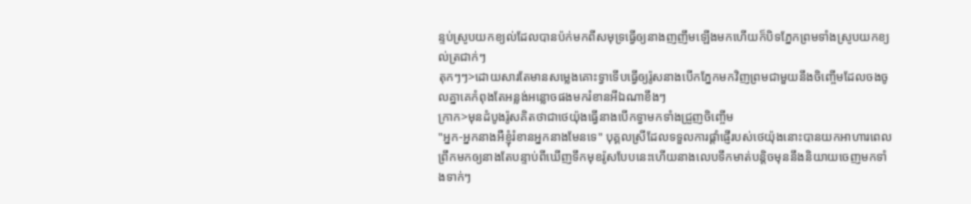ន្ទប់ស្រូបយកខ្យល់ដែលបានប៉ក់មកពីសមុទ្រធ្វើឲ្យនាងញញឹមឡើងមកហើយក៏បិទភ្នែកព្រមទាំងស្រូបយកខ្យល់ត្រជាក់ៗ
តុកៗៗ>ដោយសារតែមានសម្លេងគោះទ្វាទើបធ្វើឲ្យរ៉ូសនាងបើកភ្នែកមកវិញព្រមជាមួយនឹងចិញ្ចើមដែលចងចូលគ្នាគេកំពុងតែអន្លង់អន្លោចផងមករំខានអីឯណាខឹងៗ
ក្រាក>មុនដំបូងរ៉ូសគិតថាជាថេយ៉ុងធ្វើនាងបើកទ្វាមកទាំងជ្រួញចិញ្ចើម
"អ្នក-អ្នកនាងអឺខ្ញុំរំខានអ្នកនាងមែនទេ" បុគ្គលស្រីដែលទទួលការផ្ដាំផ្ញើរបស់ថេយ៉ុងនោះបានយកអាហារពេលព្រឹកមកឲ្យនាងតែបន្ទាប់ពីឃើញទឹកមុខរ៉ូសបែបនេះហើយនាងលេបទឹកមាត់បន្តិចមុននឹងនិយាយចេញមកទាំងទាក់ៗ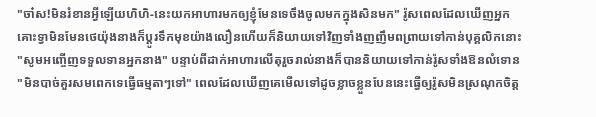"ចា៎ស!មិនរំខានអ្វីឡើយហិហិ-នេះយកអាហារមកឲ្យខ្ញុំមែនទេចឹងចូលមកក្នុងសិនមក" រ៉ូសពេលដែលឃើញអ្នកគោះទ្វាមិនមែនថេយ៉ុងនាងក៏ប្ដូរទឹកមុខយ៉ាងលឿនហើយក៏និយាយទៅវិញទាំងញញឹមពព្រាយទៅកាន់បុគ្គលិកនោះ
"សូមអញ្ចើញទទួលទានអ្នកនាង" បន្ទាប់ពីដាក់អាហារលើតុរួចរាល់នាងក៏បាននិយាយទៅកាន់រ៉ូសទាំងឱនលំទោន
"មិនបាច់គួរសមពេកទេធ្វើធម្មតាៗទៅ" ពេលដែលឃើញគេមើលទៅដូចខ្លាចខ្លួនបែននេះធ្វើឲ្យរ៉ូសមិនស្រណុកចិត្ត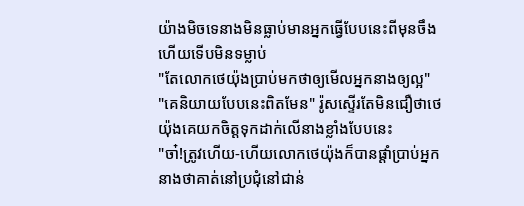យ៉ាងមិចទេនាងមិនធ្លាប់មានអ្នកធ្វើបែបនេះពីមុនចឹងហើយទើបមិនទម្លាប់
"តែលោកថេយ៉ុងប្រាប់មកថាឲ្យមើលអ្នកនាងឲ្យល្អ"
"គេនិយាយបែបនេះពិតមែន" រ៉ូសស្ទើរតែមិនជឿថាថេយ៉ុងគេយកចិត្តទុកដាក់លើនាងខ្លាំងបែបនេះ
"ចា៎!ត្រូវហើយ-ហើយលោកថេយ៉ុងក៏បានផ្ដាំប្រាប់អ្នកនាងថាគាត់នៅប្រជុំនៅជាន់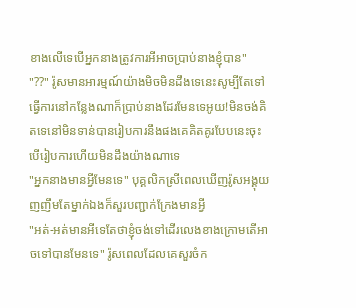ខាងលើទេបើអ្នកនាងត្រូវការអីអាចប្រាប់នាងខ្ញុំបាន"
"??" រ៉ូសមានអារម្មណ៍យ៉ាងមិចមិនដឹងទេនេះសូម្បីតែទៅធ្វើការនៅកន្លែងណាក៏ប្រាប់នាងដែរមែនទេអូយ!មិនចង់គិតទេនៅមិនទាន់បានរៀបការនឹងផងគេគិតគូរបែបនេះចុះបើរៀបការហើយមិនដឹងយ៉ាងណាទេ
"អ្នកនាងមានអ្វីមែនទេ" បុគ្គលិកស្រីពេលឃើញរ៉ូសអង្គុយញញឹមតែម្នាក់ឯងក៏សួរបញ្ជាក់ក្រែងមានអ្វី
"អត់-អត់មានអីទេតែថាខ្ញុំចង់ទៅដើរលេងខាងក្រោមតើអាចទៅបានមែនទេ" រ៉ូសពេលដែលគេសួរចំក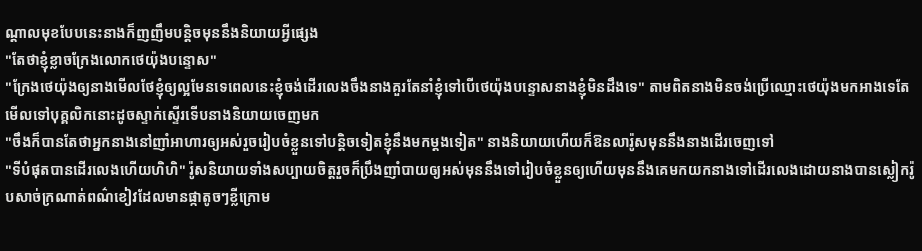ណ្ដាលមុខបែបនេះនាងក៏ញញឹមបន្តិចមុននឹងនិយាយអ្វីផ្សេង
"តែថាខ្ញុំខ្លាចក្រែងលោកថេយ៉ុងបន្ទោស"
"ក្រែងថេយ៉ុងឲ្យនាងមើលថែខ្ញុំឲ្យល្អមែនទេពេលនេះខ្ញុំចង់ដើរលេងចឹងនាងគួរតែនាំខ្ញុំទៅបើថេយ៉ុងបន្ទោសនាងខ្ញុំមិនដឹងទេ" តាមពិតនាងមិនចង់ប្រើឈ្មោះថេយ៉ុងមកអាងទេតែមើលទៅបុគ្គលិកនោះដូចស្ទាក់ស្ទើរទើបនាងនិយាយចេញមក
"ចឹងក៏បានតែថាអ្នកនាងនៅញាំអាហារឲ្យអស់រួចរៀបចំខ្លួនទៅបន្តិចទៀតខ្ញុំនឹងមកម្ដងទៀត" នាងនិយាយហើយក៏ឱនលារ៉ូសមុននឹងនាងដើរចេញទៅ
"ទីបំផុតបានដើរលេងហើយហិហិ" រ៉ូសនិយាយទាំងសប្បាយចិត្តរួចក៏ប្រឹងញាំបាយឲ្យអស់មុននឹងទៅរៀបចំខ្លួនឲ្យហើយមុននឹងគេមកយកនាងទៅដើរលេងដោយនាងបានស្លៀករ៉ូបសាច់ក្រណាត់ពណ៌ខៀវដែលមានផ្កាតូចៗខ្លីក្រោម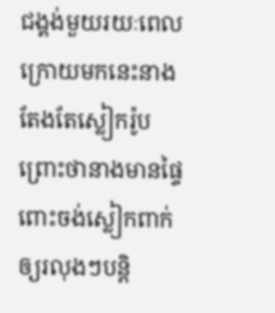ជង្គង់មួយរយៈពេលក្រោយមកនេះនាងតែងតែស្លៀករ៉ូបព្រោះថានាងមានផ្ទៃពោះចង់ស្លៀកពាក់ឲ្យរលុងៗបន្តិ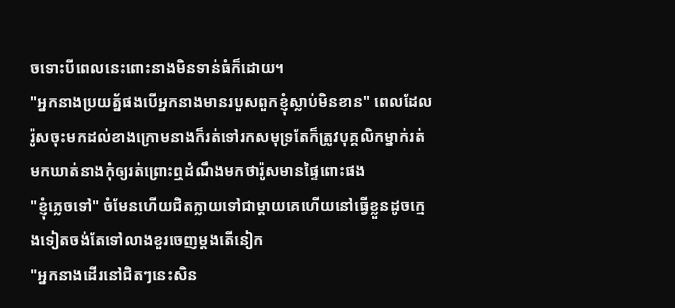ចទោះបីពេលនេះពោះនាងមិនទាន់ធំក៏ដោយ។
"អ្នកនាងប្រយត្ន័ផងបើអ្នកនាងមានរបួសពួកខ្ញុំស្លាប់មិនខាន" ពេលដែលរ៉ូសចុះមកដល់ខាងក្រោមនាងក៏រត់ទៅរកសមុទ្រតែក៏ត្រូវបុគ្គលិកម្នាក់រត់មកឃាត់នាងកុំឲ្យរត់ព្រោះឮដំណឹងមកថារ៉ូសមានផ្ទៃពោះផង
"ខ្ញុំភ្លេចទៅ" ចំមែនហើយជិតក្លាយទៅជាម្ដាយគេហើយនៅធ្វើខ្លួនដូចក្មេងទៀតចង់តែទៅលាងខួរចេញម្ដងតើនៀក
"អ្នកនាងដើរនៅជិតៗនេះសិន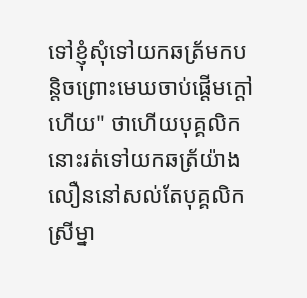ទៅខ្ញុំសុំទៅយកឆត្រ័មកបន្តិចព្រោះមេឃចាប់ផ្ដើមក្ដៅហើយ" ថាហើយបុគ្គលិកនោះរត់ទៅយកឆត្រ័យ៉ាងលឿននៅសល់តែបុគ្គលិកស្រីម្នា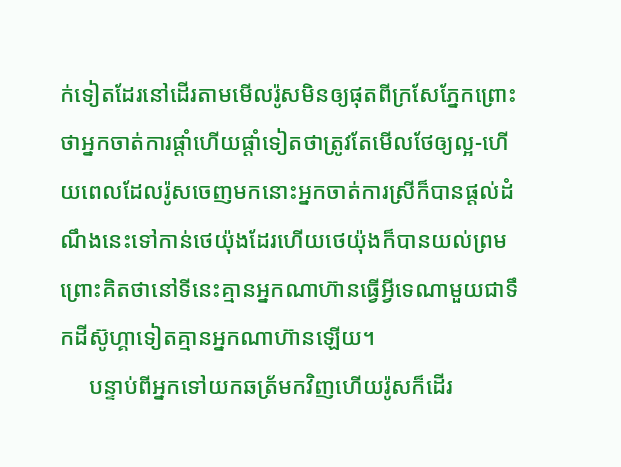ក់ទៀតដែរនៅដើរតាមមើលរ៉ូសមិនឲ្យផុតពីក្រសែភ្នែកព្រោះថាអ្នកចាត់ការផ្ដាំហើយផ្ដាំទៀតថាត្រូវតែមើលថែឲ្យល្អ-ហើយពេលដែលរ៉ូសចេញមកនោះអ្នកចាត់ការស្រីក៏បានផ្ដល់ដំណឹងនេះទៅកាន់ថេយ៉ុងដែរហើយថេយ៉ុងក៏បានយល់ព្រមព្រោះគិតថានៅទីនេះគ្មានអ្នកណាហ៊ានធ្វើអ្វីទេណាមួយជាទឹកដីស៊ូហ្គាទៀតគ្មានអ្នកណាហ៊ានឡើយ។
     បន្ទាប់ពីអ្នកទៅយកឆត្រ័មកវិញហើយរ៉ូសក៏ដើរ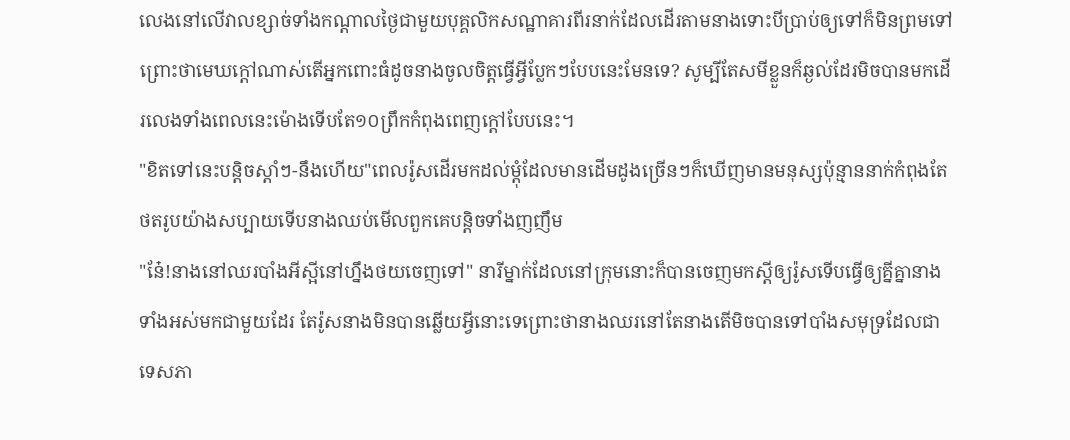លេងនៅលើវាលខ្សាច់ទាំងកណ្ដាលថ្ងៃជាមួយបុគ្គលិកសណ្ឋាគារពីរនាក់ដែលដើរតាមនាងទោះបីប្រាប់ឲ្យទៅក៏មិនព្រមទៅព្រោះថាមេឃក្ដៅណាស់តើអ្នកពោះធំដូចនាងចូលចិត្តធ្វើអ្វីប្លែកៗបែបនេះមែនទេ? សូម្បីតែសមីខ្លួនក៏ឆ្ងល់ដែរមិចបានមកដើរលេងទាំងពេលនេះម៉ោងទើបតែ១០ព្រឹកកំពុងពេញក្ដៅបែបនេះ។
"ខិតទៅនេះបន្តិចស្ដាំៗ-នឹងហើយ"ពេលរ៉ូសដើរមកដល់ម្ដុំដែលមានដើមដូងច្រើនៗក៏ឃើញមានមនុស្សប៉ុន្មាននាក់កំពុងតែថតរូបយ៉ាងសប្បាយទើបនាងឈប់មើលពួកគេបន្តិចទាំងញញឹម
"នែ៎!នាងនៅឈរបាំងអីស្អីនៅហ្នឹងថយចេញទៅ" នារីម្នាក់ដែលនៅក្រុមនោះក៏បានចេញមកស្ដីឲ្យរ៉ូសទើបធ្វើឲ្យគ្នីគ្នានាងទាំងអស់មកជាមួយដែរ តែរ៉ូសនាងមិនបានឆ្លើយអ្វីនោះទេព្រោះថានាងឈរនៅតែនាងតើមិចបានទៅបាំងសមុទ្រដែលជាទេសភា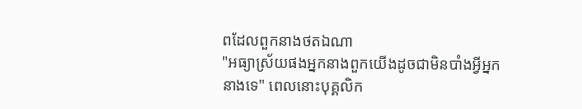ពដែលពួកនាងថតឯណា
"អធ្យាស្រ័យផងអ្នកនាងពួកយើងដូចជាមិនបាំងអ្វីអ្នកនាងទេ" ពេលនោះបុគ្គលិក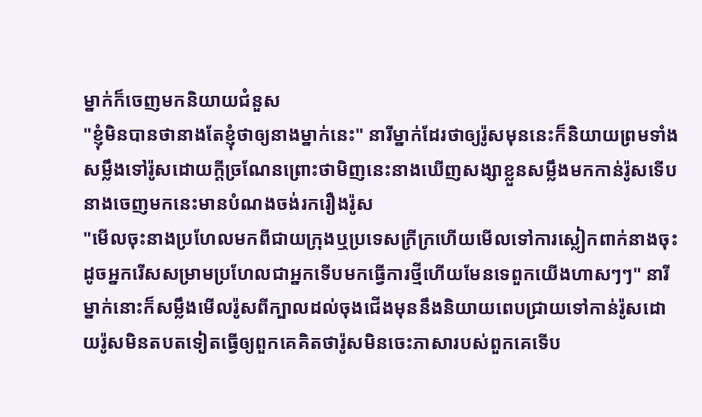ម្នាក់ក៏ចេញមកនិយាយជំនួស
"ខ្ញុំមិនបានថានាងតែខ្ញុំថាឲ្យនាងម្នាក់នេះ" នារីម្នាក់ដែរថាឲ្យរ៉ូសមុននេះក៏និយាយព្រមទាំងសម្លឹងទៅរ៉ូសដោយក្ដីច្រណែនព្រោះថាមិញនេះនាងឃើញសង្សាខ្លួនសម្លឹងមកកាន់រ៉ូសទើបនាងចេញមកនេះមានបំណងចង់រករឿងរ៉ូស
"មើលចុះនាងប្រហែលមកពីជាយក្រុងឬប្រទេសក្រីក្រហើយមើលទៅការស្លៀកពាក់នាងចុះដូចអ្នករើសសម្រាមប្រហែលជាអ្នកទើបមកធ្វើការថ្មីហើយមែនទេពួកយើងហាសៗៗ" នារីម្នាក់នោះក៏សម្លឹងមើលរ៉ូសពីក្បាលដល់ចុងជើងមុននឹងនិយាយពេបជ្រាយទៅកាន់រ៉ូសដោយរ៉ូសមិនតបតទៀតធ្វើឲ្យពួកគេគិតថារ៉ូសមិនចេះភាសារបស់ពួកគេទើប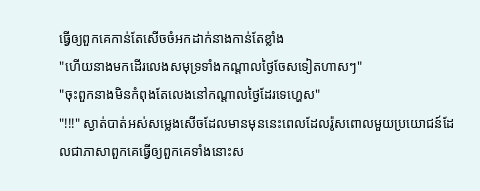ធ្វើឲ្យពួកគេកាន់តែសើចចំអកដាក់នាងកាន់តែខ្លាំង
"ហើយនាងមកដើរលេងសមុទ្រទាំងកណ្ដាលថ្ងៃចែសទៀតហាសៗ"
"ចុះពួកនាងមិនកំពុងតែលេងនៅកណ្ដាលថ្ងៃដែរទេហ្ហេស"
"!!!" ស្ងាត់បាត់អស់សម្លេងសើចដែលមានមុននេះពេលដែលរ៉ូសពោលមួយប្រយោជន៍ដែលជាភាសាពួកគេធ្វើឲ្យពួកគេទាំងនោះស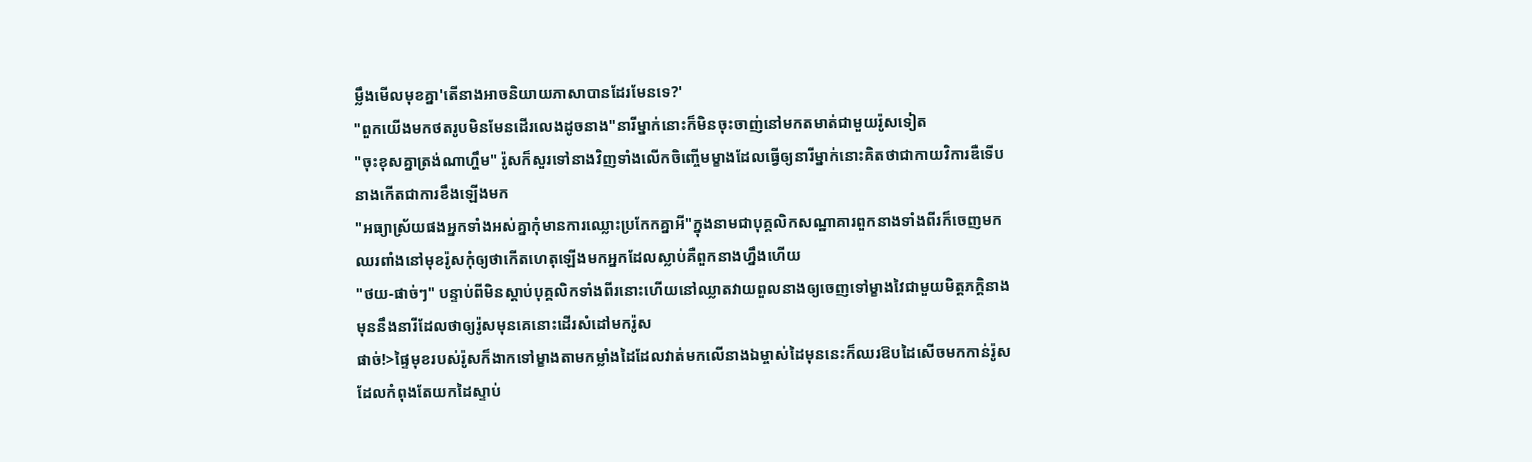ម្លឹងមើលមុខគ្នា'តើនាងអាចនិយាយភាសាបានដែរមែនទេ?'
"ពួកយើងមកថតរូបមិនមែនដើរលេងដូចនាង"នារីម្នាក់នោះក៏មិនចុះចាញ់នៅមកតមាត់ជាមួយរ៉ូសទៀត
"ចុះខុសគ្នាត្រង់ណាហ្ហឹម" រ៉ូសក៏សួរទៅនាងវិញទាំងលើកចិញ្ចើមម្ខាងដែលធ្វើឲ្យនារីម្នាក់នោះគិតថាជាកាយវិការឌឺទើបនាងកើតជាការខឹងឡើងមក
"អធ្យាស្រ័យផងអ្នកទាំងអស់គ្នាកុំមានការឈ្លោះប្រកែកគ្នាអី"ក្នុងនាមជាបុគ្គលិកសណ្ឋាគារពួកនាងទាំងពីរក៏ចេញមកឈរពាំងនៅមុខរ៉ូសកុំឲ្យថាកើតហេតុឡើងមកអ្នកដែលស្លាប់គឺពួកនាងហ្នឹងហើយ
"ថយ-ផាច់ៗ" បន្ទាប់ពីមិនស្ដាប់បុគ្គលិកទាំងពីរនោះហើយនៅឈ្លាតវាយពួលនាងឲ្យចេញទៅម្ខាងវៃជាមួយមិត្តភក្តិនាងមុននឹងនារីដែលថាឲ្យរ៉ូសមុនគេនោះដើរសំដៅមករ៉ូស
ផាច់!>ផ្ទៃមុខរបស់រ៉ូសក៏ងាកទៅម្ខាងតាមកម្លាំងដៃដែលវាត់មកលើនាងឯម្ចាស់ដៃមុននេះក៏ឈរឱបដៃសើចមកកាន់រ៉ូសដែលកំពុងតែយកដៃស្ទាប់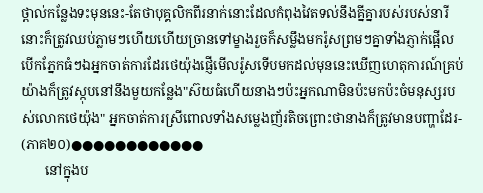ថ្ពាល់កន្លែងទះមុននេះ-តែថាបុគ្គលិកពីរនាក់នោះដែលកំពុងវៃតទល់នឹងគ្នីគ្នារបស់របស់នារីនោះក៏ត្រូវឈប់ភ្លាមៗហើយហើយច្រានទៅម្ខាងរួចក៏សម្លឹងមករ៉ូសព្រមៗគ្នាទាំងភ្ញាក់ផ្អើលបើកភ្នែកធំៗឯអ្នកចាត់ការដែរថេយ៉ុងផ្ញើមើលរ៉ូសទើបមកដល់មុននេះឃើញហេតុការណ៍គ្រប់យ៉ាងក៏ត្រូវស្កុបនៅនឹងមួយកន្លែង"ស៊យធំហើយនាងៗប៉ះអ្នកណាមិនប៉ះមកប៉ះចំមនុស្សរបស់លោកថេយ៉ុង" អ្នកចាត់ការស្រីពោលទាំងសម្លេងញ័រតិចព្រោះថានាងក៏ត្រូវមានបញ្ហាដែរ-
(ភាគ២០)●●●●●●●●●●●●
       នៅក្នុងប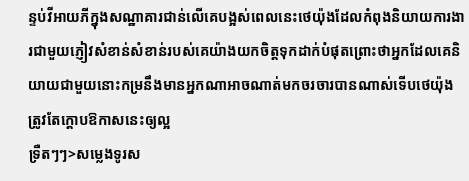ន្ទប់វីអាយភីក្នុងសណ្ឋាគារជាន់លើគេបង្អស់ពេលនេះថេយ៉ុងដែលកំពុងនិយាយការងារជាមួយភ្ញៀវសំខាន់សំខាន់របស់គេយ៉ាងយកចិត្តទុកដាក់បំផុតព្រោះថាអ្នកដែលគេនិយាយជាមួយនោះកម្រនឹងមានអ្នកណាអាចណាត់មកចរចារបានណាស់ទើបថេយ៉ុងត្រូវតែក្ដោបឱកាសនេះឲ្យល្អ
ទ្រឺតៗៗ>សម្លេងទូរស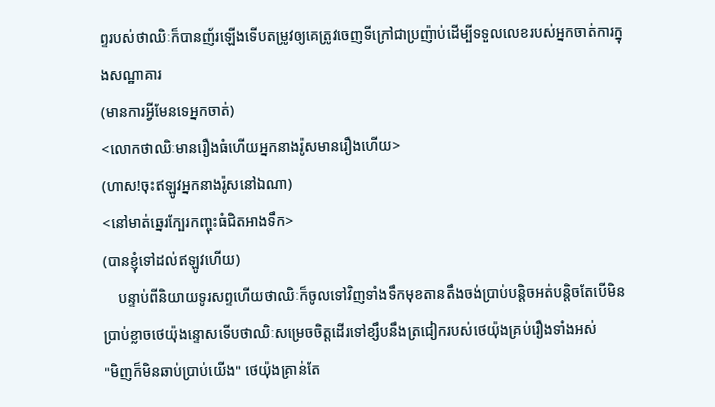ព្ទរបស់ថាឈិៈក៏បានញ័រឡើងទើបតម្រូវឲ្យគេត្រូវចេញទីក្រៅជាប្រញ៉ាប់ដើម្បីទទួលលេខរបស់អ្នកចាត់ការក្នុងសណ្ឋាគារ
(មានការអ្វីមែនទេអ្នកចាត់)
<លោកថាឈិៈមានរឿងធំហើយអ្នកនាងរ៉ូសមានរឿងហើយ>
(ហាស!ចុះឥឡូវអ្នកនាងរ៉ូសនៅឯណា)
<នៅមាត់ឆ្នេរក្បែរកញ្ចុះធំជិតអាងទឹក>
(បានខ្ញុំទៅដល់ឥឡូវហើយ)
    បន្ទាប់ពីនិយាយទូរសព្ទហើយថាឈិៈក៏ចូលទៅវិញទាំងទឹកមុខតានតឹងចង់ប្រាប់បន្តិចអត់បន្តិចតែបើមិនប្រាប់ខ្លាចថេយ៉ុងន្ទោសទើបថាឈិៈសម្រេចចិត្តដើរទៅខ្សឹបនឹងត្រជៀករបស់ថេយ៉ុងគ្រប់រឿងទាំងអស់
"មិញក៏មិនឆាប់ប្រាប់យើង" ថេយ៉ុងគ្រាន់តែ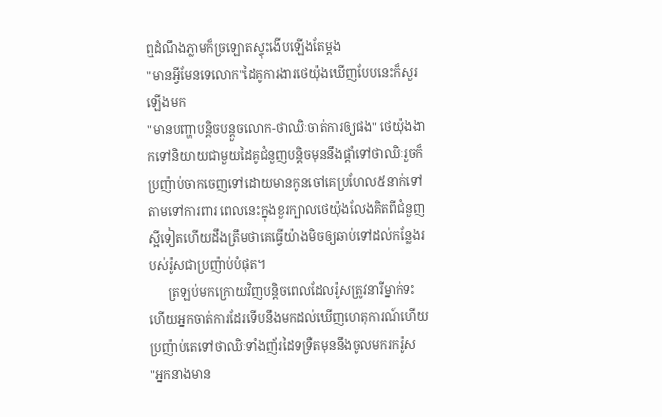ឮដំណឹងភ្លាមក៏ច្រឡោតស្ទុះងើបឡើងតែម្ដង
"មានអ្វីមែនទេលោក"ដៃគូការងារថេយ៉ុងឃើញបែបនេះក៏សួរឡើងមក
"មានបញ្ហាបន្តិចបន្តួចលោក-ថាឈិៈចាត់ការឲ្យផង" ថេយ៉ុងងាកទៅនិយាយជាមួយដៃគូជំនួញបន្តិចមុននឹងផ្ដាំទៅថាឈិៈរួចក៏ប្រញ៉ាប់ចាកចេញទៅដោយមានកូនចៅគេប្រហែល៥នាក់ទៅតាមទៅការពារ ពេលនេះក្នុងខួរក្បាលថេយ៉ុងលែងគិតពីជំនួញស្អីទៀតហើយដឹងត្រឹមថាគេធ្វើយ៉ាងមិចឲ្យឆាប់ទៅដល់កន្លែងរបស់រ៉ូសជាប្រញ៉ាប់បំផុត។
      ត្រឡប់មកក្រោយវិញបន្តិចពេលដែលរ៉ូសត្រូវនារីម្នាក់ទះហើយអ្នកចាត់ការដែរទើបនឹងមកដល់ឃើញហេតុការណ៍ហើយប្រញ៉ាប់តេទៅថាឈិៈទាំងញ័រដៃទទ្រឺតមុននឹងចូលមករករ៉ូស
"អ្នកនាងមាន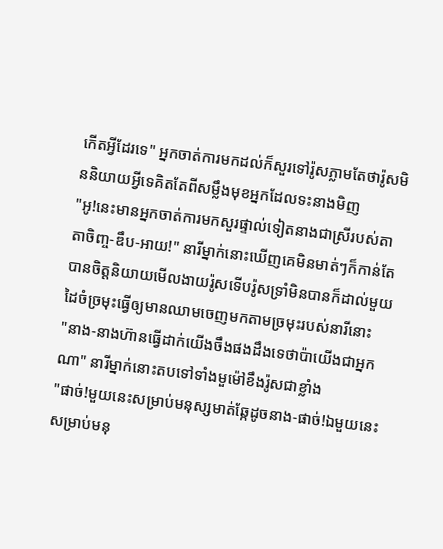កើតអ្វីដែរទេ" អ្នកចាត់ការមកដល់ក៏សួរទៅរ៉ូសភ្លាមតែថារ៉ូសមិននិយាយអ្វីទេគិតតែពីសម្លឹងមុខអ្នកដែលទះនាងមិញ
"អូ!នេះមានអ្នកចាត់ការមកសួរផ្ទាល់ទៀតនាងជាស្រីរបស់តាតាចិញ្ច-ឌឹប-អាយ!" នារីម្នាក់នោះឃើញគេមិនមាត់ៗក៏កាន់តែបានចិត្តនិយាយមើលងាយរ៉ូសទើបរ៉ូសទ្រាំមិនបានក៏ដាល់មួយដៃចំច្រមុះធ្វើឲ្យមានឈាមចេញមកតាមច្រមុះរបស់នារីនោះ
"នាង-នាងហ៊ានធ្វើដាក់យើងចឹងផងដឹងទេថាប៉ាយើងជាអ្នកណា" នារីម្នាក់នោះតបទៅទាំងមួម៉ៅខឹងរ៉ូសជាខ្លាំង
"ផាច់!មួយនេះសម្រាប់មនុស្សមាត់ឆ្កែដូចនាង-ផាច់!ឯមួយនេះសម្រាប់មនុ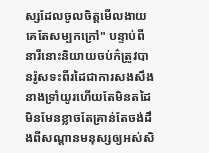ស្សដែលចូលចិត្តមើលងាយគេតែសម្បកក្រៅ" បន្ទាប់ពីនារីនោះនិយាយចប់ក៌ត្រូវបានរ៉ូសទះពីរដៃជាការសងសឹងនាងទ្រាំយូរហើយតែមិនតដៃមិនមែនខ្លាចតែគ្រាន់តែចង់ដឹងពីសណ្ដានមនុស្សឲ្យអស់សិ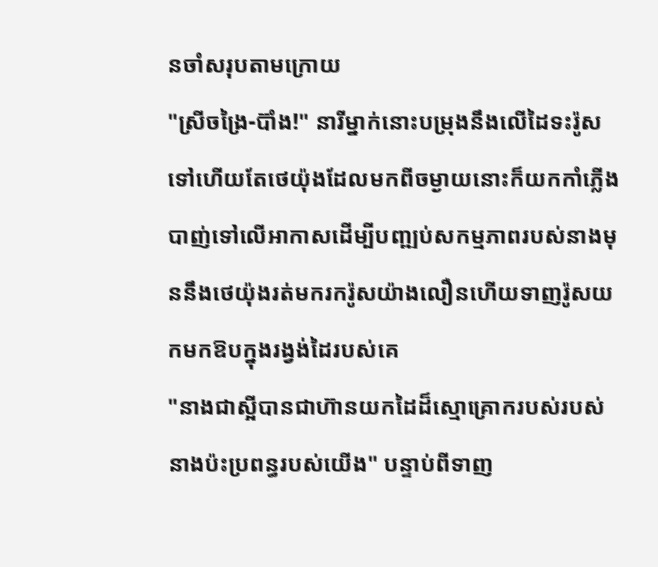នចាំសរុបតាមក្រោយ
"ស្រីចង្រៃ-ប៊ាំង!" នារីម្នាក់នោះបម្រុងនឹងលើដៃទះរ៉ូសទៅហើយតែថេយ៉ុងដែលមកពីចម្ងាយនោះក៏យកកាំភ្លើងបាញ់ទៅលើអាកាសដើម្បីបញ្ឍប់សកម្មភាពរបស់នាងមុននឹងថេយ៉ុងរត់មករករ៉ូសយ៉ាងលឿនហើយទាញរ៉ូសយកមកឱបក្នុងរង្វង់ដៃរបស់គេ
"នាងជាស្អីបានជាហ៊ានយកដៃដ៏ស្មោគ្រោករបស់របស់នាងប៉ះប្រពន្ធរបស់យើង" បន្ទាប់ពីទាញ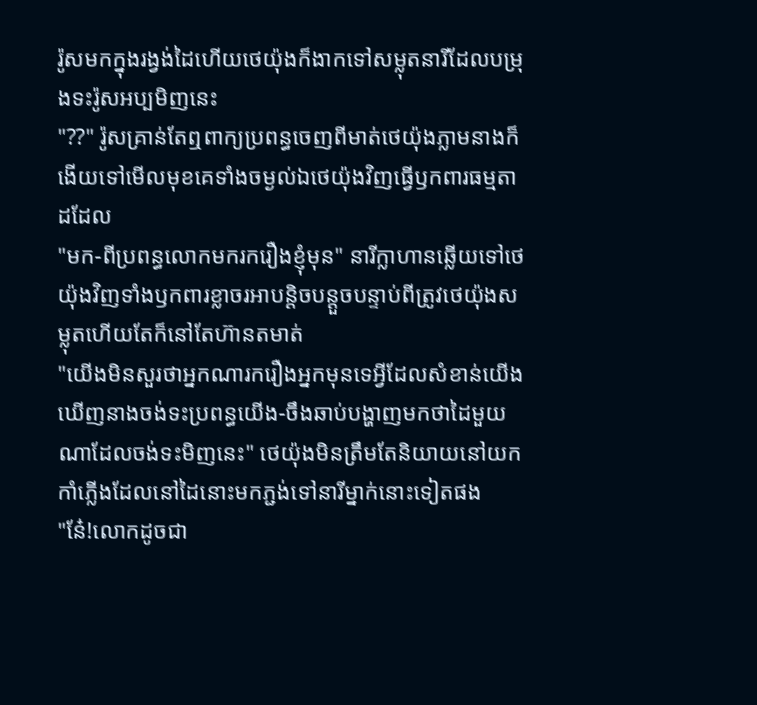រ៉ូសមកក្នុងរង្វង់ដៃហើយថេយ៉ុងក៏ងាកទៅសម្លុតនារីដែលបម្រុងទះរ៉ូសអប្បមិញនេះ
"??" រ៉ូសគ្រាន់តែឮពាក្យប្រពន្ធចេញពីមាត់ថេយ៉ុងភ្លាមនាងក៏ងើយទៅមើលមុខគេទាំងចម្ងល់ឯថេយ៉ុងវិញធ្វើឫកពារធម្មតាដដែល
"មក-ពីប្រពន្ធលោកមករករឿងខ្ញុំមុន" នារីក្លាហានឆ្លើយទៅថេយ៉ុងវិញទាំងឫកពារខ្លាចរអាបន្តិចបន្តួចបន្ទាប់ពីត្រូវថេយ៉ុងសម្លុតហើយតែក៏នៅតែហ៊ានតមាត់
"យើងមិនសួរថាអ្នកណារករឿងអ្នកមុនទេអ្វីដែលសំខាន់យើងឃើញនាងចង់ទះប្រពន្ធយើង-ចឹងឆាប់បង្ហាញមកថាដៃមួយណាដែលចង់ទះមិញនេះ" ថេយ៉ុងមិនត្រឹមតែនិយាយនៅយកកាំភ្លើងដែលនៅដៃនោះមកភ្ជង់ទៅនារីម្នាក់នោះទៀតផង
"នែ៎!លោកដូចជា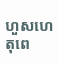ហួសហេតុពេ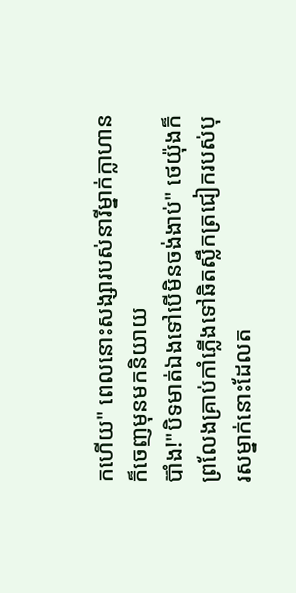កហើយ" ពេលនោះសង្សារបស់នារីម្នាក់ក្លាហានក៏ចេញមុនមកនិយាយ
ប៊ាំង!"បិទមាត់ឯងទៅបើមិនចង់ងាប់" ថេយ៉ុងក៏ព្រលែងគ្រាប់កាំភ្លើងទៅឆិតស្លឹកត្រជៀករបស់បុរសម្នាក់នោះដែលត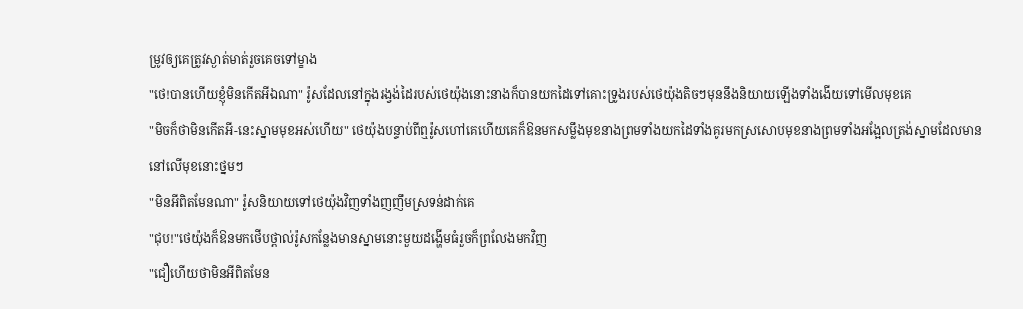ម្រូវឲ្យគេត្រូវស្ងាត់មាត់រួចគេចទៅម្ខាង
"ថេ!បានហើយខ្ញុំមិនកើតអីឯណា" រ៉ូសដែលនៅក្នុងរង្វង់ដៃរបស់ថេយ៉ុងនោះនាងក៏បានយកដៃទៅគោះទ្រូងរបស់ថេយ៉ុងតិចៗមុននឹងនិយាយឡើងទាំងងើយទៅមើលមុខគេ
"មិចក៏ថាមិនកើតអី-នេះស្នាមមុខអស់ហើយ" ថេយ៉ុងបន្ទាប់ពីឮរ៉ូសហៅគេហើយគេក៏ឱនមកសម្លឹងមុខនាងព្រមទាំងយកដៃទាំងគូរមកស្រសោបមុខនាងព្រមទាំងអង្អែលត្រង់ស្នាមដែលមាននៅលើមុខនោះថ្នមៗ
"មិនអីពិតមែនណា" រ៉ូសនិយាយទៅថេយ៉ុងវិញទាំងញញឹមស្រទន់ដាក់គេ
"ជុប!"ថេយ៉ុងក៏ឱនមកថើបថ្ពាល់រ៉ូសកន្លែងមានស្នាមនោះមួយដង្ហើមធំរួចក៏ព្រលែងមកវិញ
"ជឿហើយថាមិនអីពិតមែន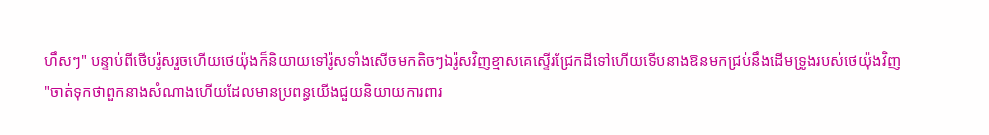ហឹសៗ" បន្ទាប់ពីថើបរ៉ូសរួចហើយថេយ៉ុងក៏និយាយទៅរ៉ូសទាំងសើចមកតិចៗឯរ៉ូសវិញខ្មាសគេស្ទើរជ្រែកដីទៅហើយទើបនាងឱនមកជ្រប់នឹងដើមទ្រូងរបស់ថេយ៉ុងវិញ
"ចាត់ទុកថាពួកនាងសំណាងហើយដែលមានប្រពន្ធយើងជួយនិយាយការពារ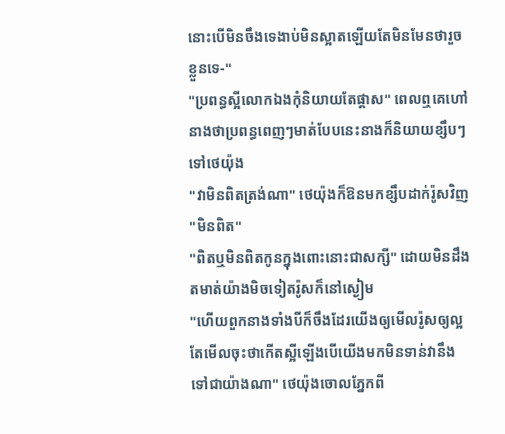នោះបើមិនចឹងទេងាប់មិនស្អាតឡើយតែមិនមែនថារួចខ្លួនទេ-"
"ប្រពន្ធស្អីលោកឯងកុំនិយាយតែផ្ដាស" ពេលឮគេហៅនាងថាប្រពន្ធពេញៗមាត់បែបនេះនាងក៏និយាយខ្សឹបៗទៅថេយ៉ុង
"វាមិនពិតត្រង់ណា" ថេយ៉ុងក៏ឱនមកខ្សឹបដាក់រ៉ូសវិញ
"មិនពិត"
"ពិតឬមិនពិតកូនក្នុងពោះនោះជាសក្សី" ដោយមិនដឹងតមាត់យ៉ាងមិចទៀតរ៉ូសក៏នៅស្ងៀម
"ហើយពួកនាងទាំងបីក៏ចឹងដែរយើងឲ្យមើលរ៉ូសឲ្យល្អតែមើលចុះថាកើតស្អីឡើងបើយើងមកមិនទាន់វានឹងទៅជាយ៉ាងណា" ថេយ៉ុងចោលភ្នែកពី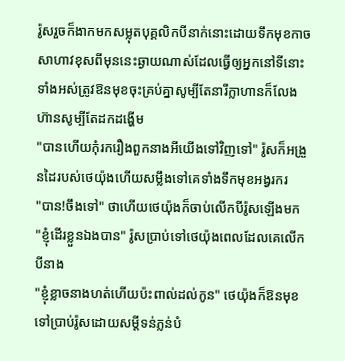រ៉ូសរួចក៏ងាកមកសម្លុតបុគ្គលិកបីនាក់នោះដោយទឹកមុខកាចសាហាវខុសពីមុននេះឆ្ងាយណាស់ដែលធ្វើឲ្យអ្នកនៅទីនោះទាំងអស់ត្រូវឱនមុខចុះគ្រប់គ្នាសូម្បីតែនារីក្លាហានក៏លែងហ៊ានសូម្បីតែដកដង្ហើម
"បានហើយកុំរករឿងពួកនាងអីយើងទៅវិញទៅ" រ៉ូសក៏អង្រួនដៃរបស់ថេយ៉ុងហើយសម្លឹងទៅគេទាំងទឹកមុខអង្វរករ
"បាន!ចឹងទៅ" ថាហើយថេយ៉ុងក៏ចាប់លើកបីរ៉ូសឡើងមក
"ខ្ញុំដើរខ្លួនឯងបាន" រ៉ូសប្រាប់ទៅថេយ៉ុងពេលដែលគេលើកបីនាង
"ខ្ញុំខ្លាចនាងហត់ហើយប៉ះពាល់ដល់កូន" ថេយ៉ុងក៏ឱនមុខទៅប្រាប់រ៉ូសដោយសម្ដីទន់ភ្លន់បំ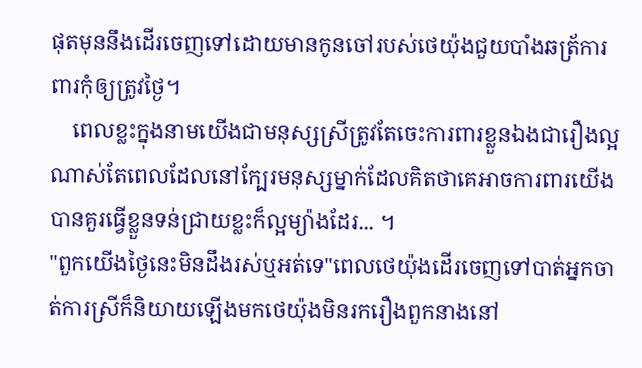ផុតមុននឹងដើរចេញទៅដោយមានកូនចៅរបស់ថេយ៉ុងជួយបាំងឆត្រ័ការពារកុំឲ្យត្រូវថ្ងៃ។
    ពេលខ្លះក្នុងនាមយើងជាមនុស្សស្រីត្រូវតែចេះការពារខ្លួនឯងជារឿងល្អណាស់តែពេលដែលនៅក្បែរមនុស្សម្នាក់ដែលគិតថាគេអាចការពារយើងបានគួរធ្វើខ្លួនទន់ជ្រាយខ្លះក៏ល្អម្យ៉ាងដែរ... ។
"ពួកយើងថ្ងៃនេះមិនដឹងរស់ឬអត់ទេ"ពេលថេយ៉ុងដើរចេញទៅបាត់អ្នកចាត់ការស្រីក៏និយាយឡើងមកថេយ៉ុងមិនរករឿងពួកនាងនៅ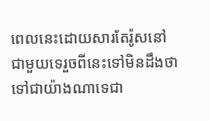ពេលនេះដោយសារតែរ៉ូសនៅជាមួយទេរួចពីនេះទៅមិនដឹងថាទៅជាយ៉ាងណាទេជា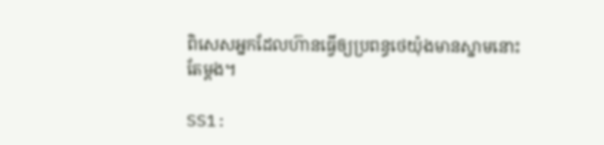ពិសេសអ្នកដែលហ៊ានធ្វើឲ្យប្រពន្ធថេយ៉ុងមានស្នាមនោះតែម្ដង។

SS1: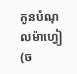កូនបំណុលម៉ាហ្វៀ(ច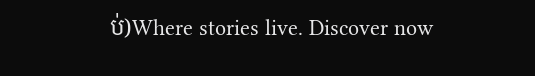ប់)Where stories live. Discover now